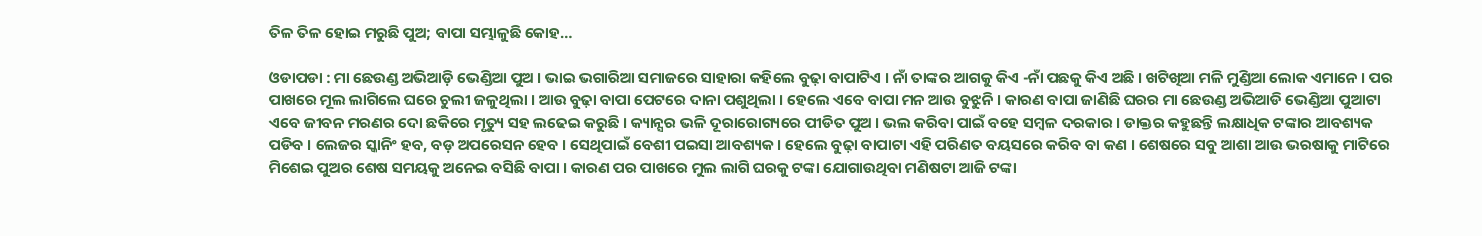ତିଳ ତିଳ ହୋଇ ମରୁଛି ପୁଅ; ବାପା ସମ୍ଭାଳୁଛି କୋହ…

ଓଡାପଡା : ମା ଛେଉଣ୍ଡ ଅଭିଆଡ଼ି ଭେଣ୍ଡିଆ ପୁଅ । ଭାଇ ଭଗାରିଆ ସମାଜରେ ସାହାରା କହିଲେ ବୁଢ଼ା ବାପାଟିଏ । ନାଁ ତାଙ୍କର ଆଗକୁ କିଏ -ନାଁ ପଛକୁ କିଏ ଅଛି । ଖଟିଖିଆ ମଳି ମୁଣ୍ଡିଆ ଲୋକ ଏମାନେ । ପର ପାଖରେ ମୂଲ ଲାଗିଲେ ଘରେ ଚୁଲୀ ଜଳୁଥିଲା । ଆଉ ବୁଢ଼ା ବାପା ପେଟରେ ଦାନା ପଶୁଥିଲା । ହେଲେ ଏବେ ବାପା ମନ ଆଉ ବୁଝୁନି । କାରଣ ବାପା ଜାଣିଛି ଘରର ମା ଛେଉଣ୍ଡ ଅଭିଆଡି ଭେଣ୍ଡିଆ ପୁଆଟା ଏବେ ଜୀବନ ମରଣର ଦୋ ଛକିରେ ମୃତ୍ୟୁ ସହ ଲଢେଇ କରୁଛି । କ୍ୟାନ୍ସର ଭଳି ଦୂରାରୋଗ୍ୟରେ ପୀଡିତ ପୁଅ । ଭଲ କରିବା ପାଇଁ ବହେ ସମ୍ବଳ ଦରକାର । ଡାକ୍ତର କହୁଛନ୍ତି ଲକ୍ଷାଧିକ ଟଙ୍କାର ଆବଶ୍ୟକ ପଡିବ । ଲେଜର ସ୍କାନିଂ ହବ, ବଡ଼ ଅପରେସନ ହେବ । ସେଥିପାଇଁ ବେଶୀ ପଇସା ଆବଶ୍ୟକ । ହେଲେ ବୁଢ଼ା ବାପାଟା ଏହି ପରିଣତ ବୟସରେ କରିବ ବା କଣ । ଶେଷରେ ସବୁ ଆଶା ଆଉ ଭରଷାକୁ ମାଟିରେ ମିଶେଇ ପୁଅର ଶେଷ ସମୟକୁ ଅନେଇ ବସିଛି ବାପା । କାରଣ ପର ପାଖରେ ମୁଲ ଲାଗି ଘରକୁ ଟଙ୍କା ଯୋଗାଉଥିବା ମଣିଷଟା ଆଜି ଟଙ୍କା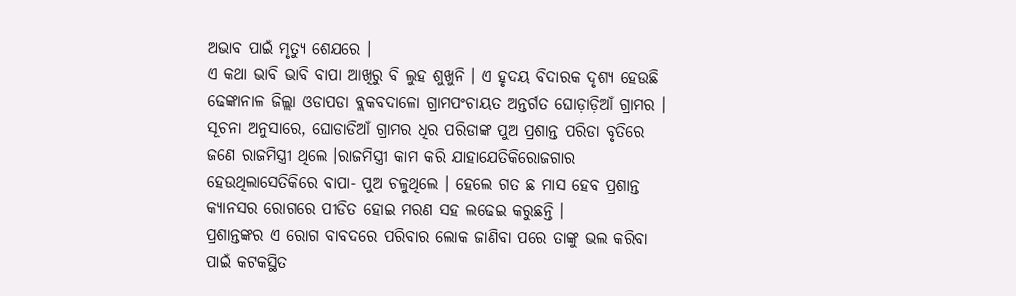ଅଭାବ ପାଇଁ ମୃତ୍ୟୁ ଶେଯରେ ।
ଏ କଥା ଭାବି ଭାବି ବାପା ଆଖିରୁ ବି ଲୁହ ଶୁଖୁନି । ଏ ହୃଦୟ ବିଦାରକ ଦୃଶ୍ୟ ହେଉଛି ଢେଙ୍କାନାଳ ଜିଲ୍ଲା ଓଡାପଡା ବ୍ଲକବଦାଳୋ ଗ୍ରାମପଂଚାୟତ ଅନ୍ତର୍ଗତ ଘୋଡ଼ାଡ଼ିଆଁ ଗ୍ରାମର । ସୂଚନା ଅନୁସାରେ, ଘୋଡାଡିଆଁ ଗ୍ରାମର ଧିର ପରିଡାଙ୍କ ପୁଅ ପ୍ରଶାନ୍ତ ପରିଡା ବୃତିରେ ଜଣେ ରାଜମିସ୍ତ୍ରୀ ଥିଲେ ।ରାଜମିସ୍ତ୍ରୀ କାମ କରି ଯାହାଯେତିକିରୋଜଗାର ହେଉଥିଲାସେତିକିରେ ବାପା- ପୁଅ ଚଳୁଥିଲେ । ହେଲେ ଗତ ଛ ମାସ ହେବ ପ୍ରଶାନ୍ତ କ୍ୟାନସର ରୋଗରେ ପୀଡିତ ହୋଇ ମରଣ ସହ ଲଢେଇ କରୁଛନ୍ତି ।
ପ୍ରଶାନ୍ତଙ୍କର ଏ ରୋଗ ବାବଦରେ ପରିବାର ଲୋକ ଜାଣିବା ପରେ ତାଙ୍କୁ ଭଲ କରିବା ପାଇଁ କଟକସ୍ଥିତ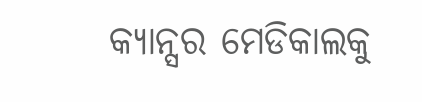କ୍ୟାନ୍ସର ମେଡିକାଲକୁ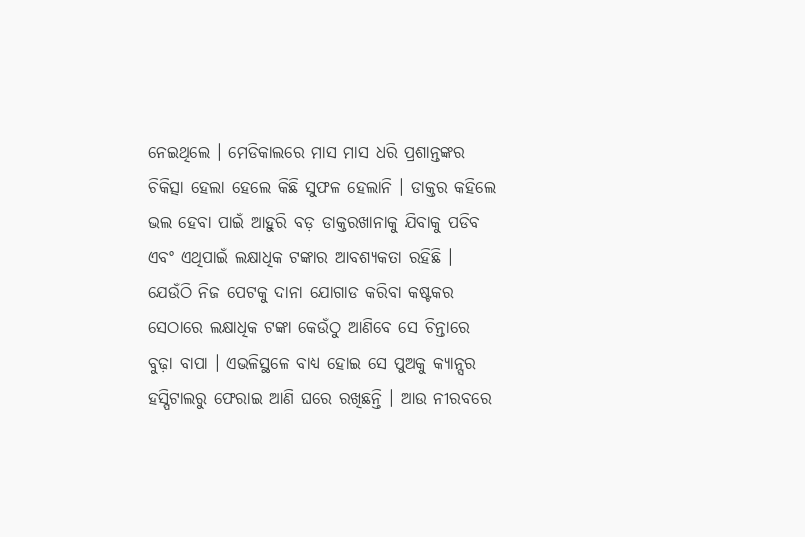ନେଇଥିଲେ । ମେଡିକାଲରେ ମାସ ମାସ ଧରି ପ୍ରଶାନ୍ତଙ୍କର ଚିକିତ୍ସା ହେଲା ହେଲେ କିଛି ସୁଫଳ ହେଲାନି । ଡାକ୍ତର କହିଲେ ଭଲ ହେବା ପାଇଁ ଆହୁରି ବଡ଼ ଡାକ୍ତରଖାନାକୁ ଯିବାକୁ ପଡିବ ଏବଂ ଏଥିପାଇଁ ଲକ୍ଷାଧିକ ଟଙ୍କାର ଆବଶ୍ୟକତା ରହିଛି । ଯେଉଁଠି ନିଜ ପେଟକୁ ଦାନା ଯୋଗାଡ କରିବା କଷ୍ଟକର ସେଠାରେ ଲକ୍ଷାଧିକ ଟଙ୍କା କେଉଁଠୁ ଆଣିବେ ସେ ଚିନ୍ତାରେ ବୁଢ଼ା ବାପା । ଏଭଳିସ୍ଥଳେ ବାଧ୍ୟ ହୋଇ ସେ ପୁଅକୁ କ୍ୟାନ୍ସର ହସ୍ପିଟାଲରୁ ଫେରାଇ ଆଣି ଘରେ ରଖିଛନ୍ତି । ଆଉ ନୀରବରେ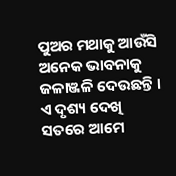ପୁଅର ମଥାକୁ ଆଉଁସି ଅନେକ ଭାବନାକୁ ଜଳାଞ୍ଜଳି ଦେଉଛନ୍ତି । ଏ ଦୃଶ୍ୟ ଦେଖି ସତରେ ଆମେ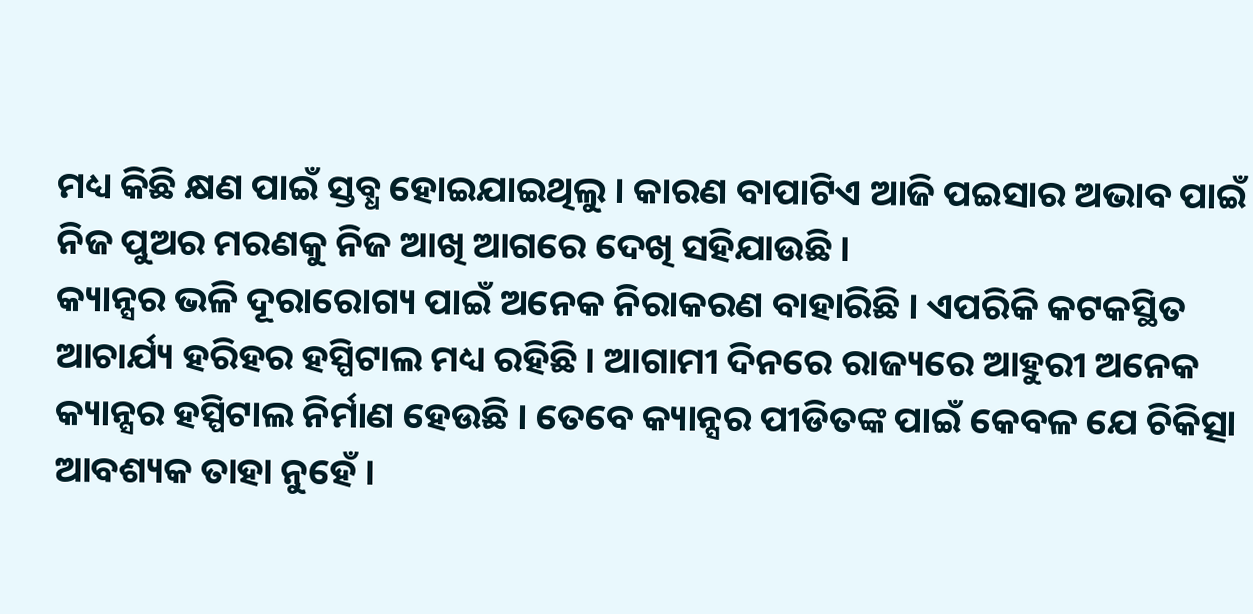ମଧ୍ୟ କିଛି କ୍ଷଣ ପାଇଁ ସ୍ତବ୍ଧ ହୋଇଯାଇଥିଲୁ । କାରଣ ବାପାଟିଏ ଆଜି ପଇସାର ଅଭାବ ପାଇଁ ନିଜ ପୁଅର ମରଣକୁ ନିଜ ଆଖି ଆଗରେ ଦେଖି ସହିଯାଉଛି ।
କ୍ୟାନ୍ସର ଭଳି ଦୂରାରୋଗ୍ୟ ପାଇଁ ଅନେକ ନିରାକରଣ ବାହାରିଛି । ଏପରିକି କଟକସ୍ଥିତ ଆଚାର୍ଯ୍ୟ ହରିହର ହସ୍ପିଟାଲ ମଧ୍ୟ ରହିଛି । ଆଗାମୀ ଦିନରେ ରାଜ୍ୟରେ ଆହୁରୀ ଅନେକ କ୍ୟାନ୍ସର ହସ୍ପିଟାଲ ନିର୍ମାଣ ହେଉଛି । ତେବେ କ୍ୟାନ୍ସର ପୀଡିତଙ୍କ ପାଇଁ କେବଳ ଯେ ଚିକିତ୍ସା ଆବଶ୍ୟକ ତାହା ନୁହେଁ ।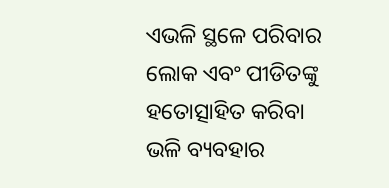ଏଭଳି ସ୍ଥଳେ ପରିବାର ଲୋକ ଏବଂ ପୀଡିତଙ୍କୁ ହତୋତ୍ସାହିତ କରିବା ଭଳି ବ୍ୟବହାର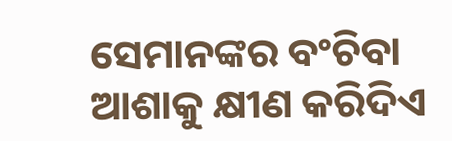ସେମାନଙ୍କର ବଂଚିବା ଆଶାକୁ କ୍ଷୀଣ କରିଦିଏ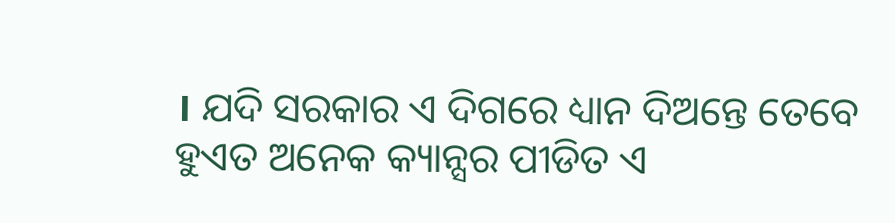। ଯଦି ସରକାର ଏ ଦିଗରେ ଧ୍ୟାନ ଦିଅନ୍ତେ ତେବେ ହୁଏତ ଅନେକ କ୍ୟାନ୍ସର ପୀଡିତ ଏ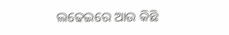ଲଢେଇରେ ଆଉ କିଛି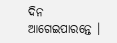ଦିନ ଆଗେଇପାରନ୍ତେ ।